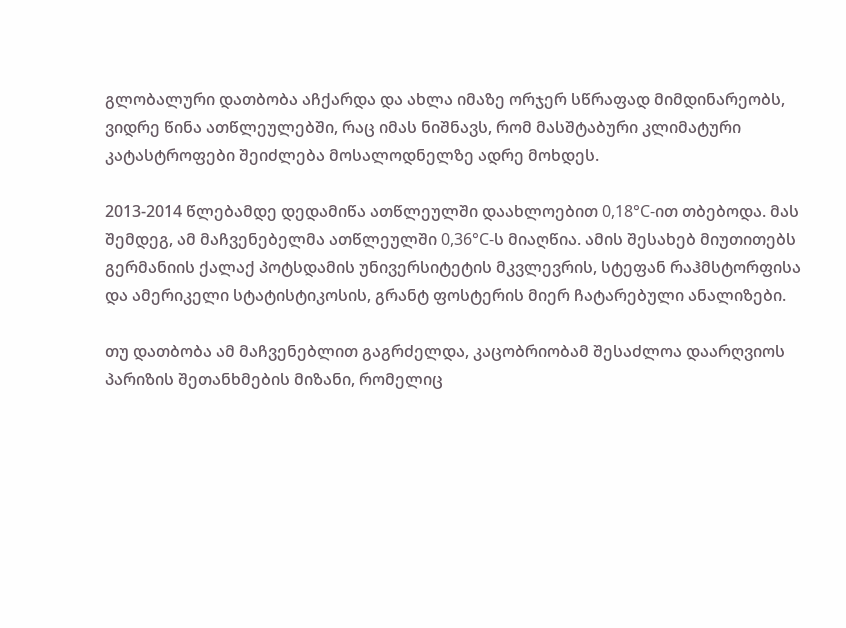გლობალური დათბობა აჩქარდა და ახლა იმაზე ორჯერ სწრაფად მიმდინარეობს, ვიდრე წინა ათწლეულებში, რაც იმას ნიშნავს, რომ მასშტაბური კლიმატური კატასტროფები შეიძლება მოსალოდნელზე ადრე მოხდეს.

2013-2014 წლებამდე დედამიწა ათწლეულში დაახლოებით 0,18°C-ით თბებოდა. მას შემდეგ, ამ მაჩვენებელმა ათწლეულში 0,36°C-ს მიაღწია. ამის შესახებ მიუთითებს გერმანიის ქალაქ პოტსდამის უნივერსიტეტის მკვლევრის, სტეფან რაჰმსტორფისა და ამერიკელი სტატისტიკოსის, გრანტ ფოსტერის მიერ ჩატარებული ანალიზები.

თუ დათბობა ამ მაჩვენებლით გაგრძელდა, კაცობრიობამ შესაძლოა დაარღვიოს პარიზის შეთანხმების მიზანი, რომელიც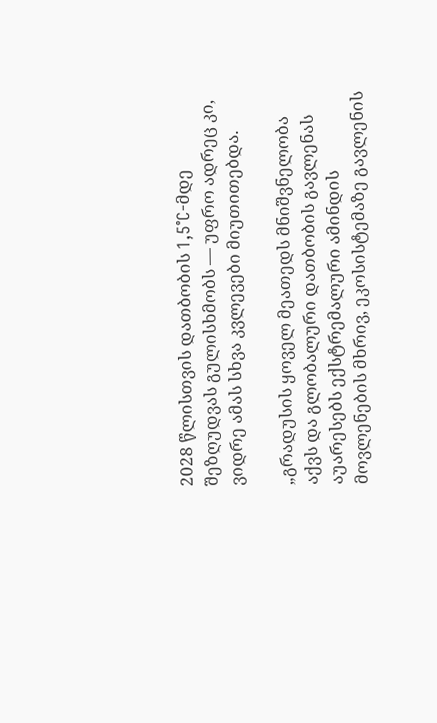2028 წლისთვის დათბობის 1,5°C-მდე შეზღუდვას გულისხმობს — უფრო ადრეც კი, ვიდრე ამას სხვა კვლევები მიუთითებდა.

„გრადუსის ყოველ მეათედს მნიშვნელობა აქვს და გლობალური დათბობის გავლენას აუარესებს ექსტრემალური ამინდის მოვლენების მხრივ, ეკოსისტემაზე გავლენის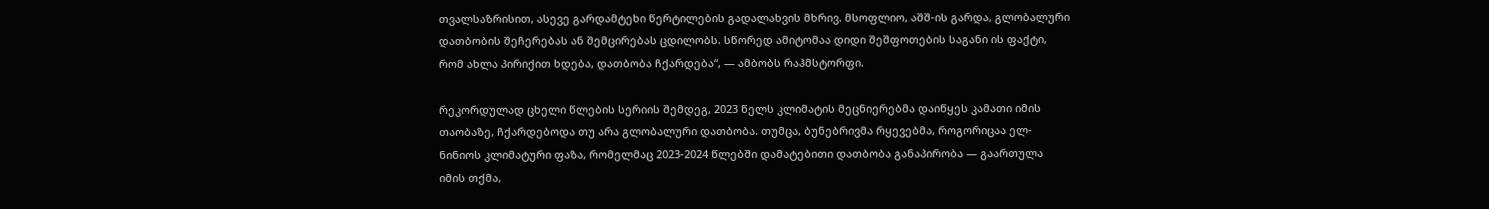თვალსაზრისით, ასევე გარდამტეხი წერტილების გადალახვის მხრივ. მსოფლიო, აშშ-ის გარდა, გლობალური დათბობის შეჩერებას ან შემცირებას ცდილობს. სწორედ ამიტომაა დიდი შეშფოთების საგანი ის ფაქტი, რომ ახლა პირიქით ხდება, დათბობა ჩქარდება“, — ამბობს რაჰმსტორფი.

რეკორდულად ცხელი წლების სერიის შემდეგ, 2023 წელს კლიმატის მეცნიერებმა დაიწყეს კამათი იმის თაობაზე, ჩქარდებოდა თუ არა გლობალური დათბობა. თუმცა, ბუნებრივმა რყევებმა, როგორიცაა ელ-ნინიოს კლიმატური ფაზა, რომელმაც 2023-2024 წლებში დამატებითი დათბობა განაპირობა — გაართულა იმის თქმა,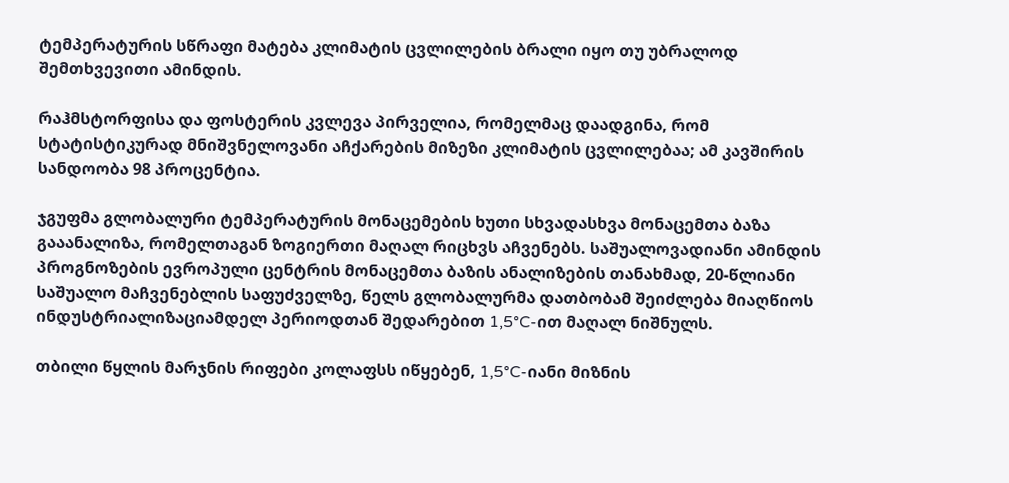ტემპერატურის სწრაფი მატება კლიმატის ცვლილების ბრალი იყო თუ უბრალოდ შემთხვევითი ამინდის.

რაჰმსტორფისა და ფოსტერის კვლევა პირველია, რომელმაც დაადგინა, რომ სტატისტიკურად მნიშვნელოვანი აჩქარების მიზეზი კლიმატის ცვლილებაა; ამ კავშირის სანდოობა 98 პროცენტია.

ჯგუფმა გლობალური ტემპერატურის მონაცემების ხუთი სხვადასხვა მონაცემთა ბაზა გააანალიზა, რომელთაგან ზოგიერთი მაღალ რიცხვს აჩვენებს. საშუალოვადიანი ამინდის პროგნოზების ევროპული ცენტრის მონაცემთა ბაზის ანალიზების თანახმად, 20-წლიანი საშუალო მაჩვენებლის საფუძველზე, წელს გლობალურმა დათბობამ შეიძლება მიაღწიოს ინდუსტრიალიზაციამდელ პერიოდთან შედარებით 1,5°C-ით მაღალ ნიშნულს.

თბილი წყლის მარჯნის რიფები კოლაფსს იწყებენ, 1,5°C-იანი მიზნის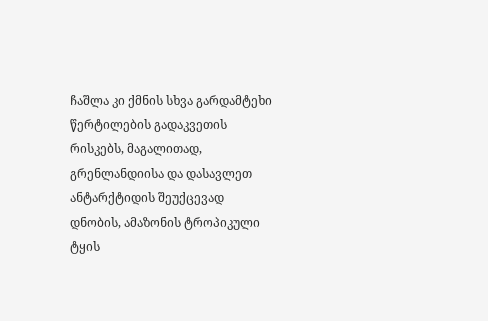ჩაშლა კი ქმნის სხვა გარდამტეხი წერტილების გადაკვეთის რისკებს, მაგალითად, გრენლანდიისა და დასავლეთ ანტარქტიდის შეუქცევად დნობის, ამაზონის ტროპიკული ტყის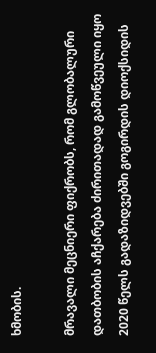ხმობის.

მრავალი მეცნიერი ფიქრობს, რომ გლობალური დათბობის აჩქარება ძირითადად გამოწვეული იყო 2020 წელს გადაზიდვებში გოგირდის დიოქსიდის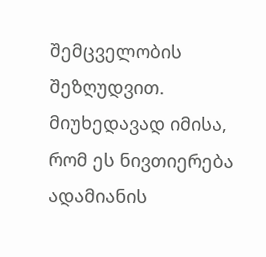შემცველობის შეზღუდვით. მიუხედავად იმისა, რომ ეს ნივთიერება ადამიანის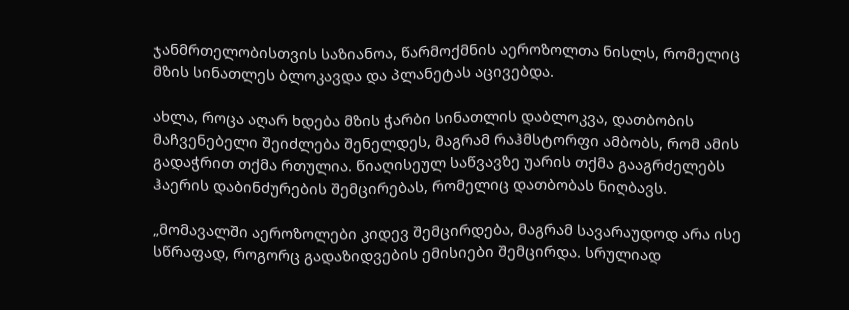ჯანმრთელობისთვის საზიანოა, წარმოქმნის აეროზოლთა ნისლს, რომელიც მზის სინათლეს ბლოკავდა და პლანეტას აცივებდა.

ახლა, როცა აღარ ხდება მზის ჭარბი სინათლის დაბლოკვა, დათბობის მაჩვენებელი შეიძლება შენელდეს, მაგრამ რაჰმსტორფი ამბობს, რომ ამის გადაჭრით თქმა რთულია. წიაღისეულ საწვავზე უარის თქმა გააგრძელებს ჰაერის დაბინძურების შემცირებას, რომელიც დათბობას ნიღბავს.

„მომავალში აეროზოლები კიდევ შემცირდება, მაგრამ სავარაუდოდ არა ისე სწრაფად, როგორც გადაზიდვების ემისიები შემცირდა. სრულიად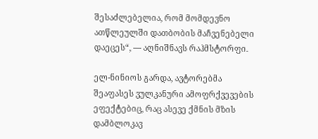შესაძლებელია, რომ მომდევნო ათწლეულში დათბობის მაჩვენებელი დაეცეს“, — აღნიშნავს რაჰმსტორფი.

ელ-ნინიოს გარდა, ავტორებმა შეაფასეს ვულკანური ამოფრქვევების ეფექტებიც, რაც ასევე ქმნის მზის დამბლოკავ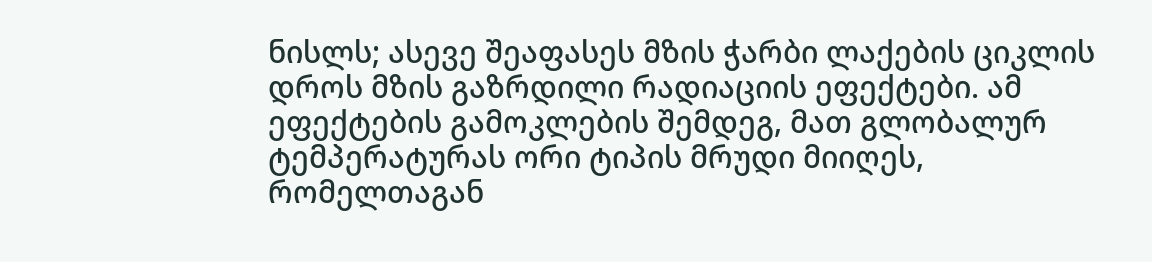ნისლს; ასევე შეაფასეს მზის ჭარბი ლაქების ციკლის დროს მზის გაზრდილი რადიაციის ეფექტები. ამ ეფექტების გამოკლების შემდეგ, მათ გლობალურ ტემპერატურას ორი ტიპის მრუდი მიიღეს, რომელთაგან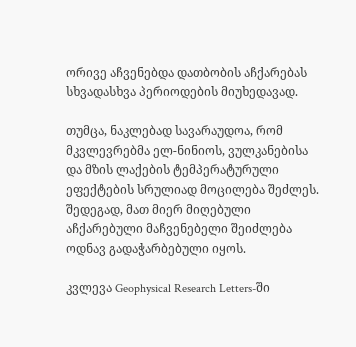ორივე აჩვენებდა დათბობის აჩქარებას სხვადასხვა პერიოდების მიუხედავად.

თუმცა, ნაკლებად სავარაუდოა, რომ მკვლევრებმა ელ-ნინიოს, ვულკანებისა და მზის ლაქების ტემპერატურული ეფექტების სრულიად მოცილება შეძლეს. შედეგად, მათ მიერ მიღებული აჩქარებული მაჩვენებელი შეიძლება ოდნავ გადაჭარბებული იყოს.

კვლევა Geophysical Research Letters-ში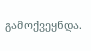გამოქვეყნდა.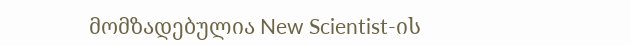მომზადებულია New Scientist-ის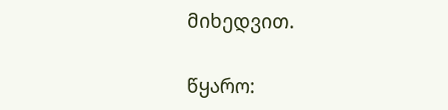მიხედვით.

წყარო: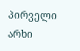პირველი არხი